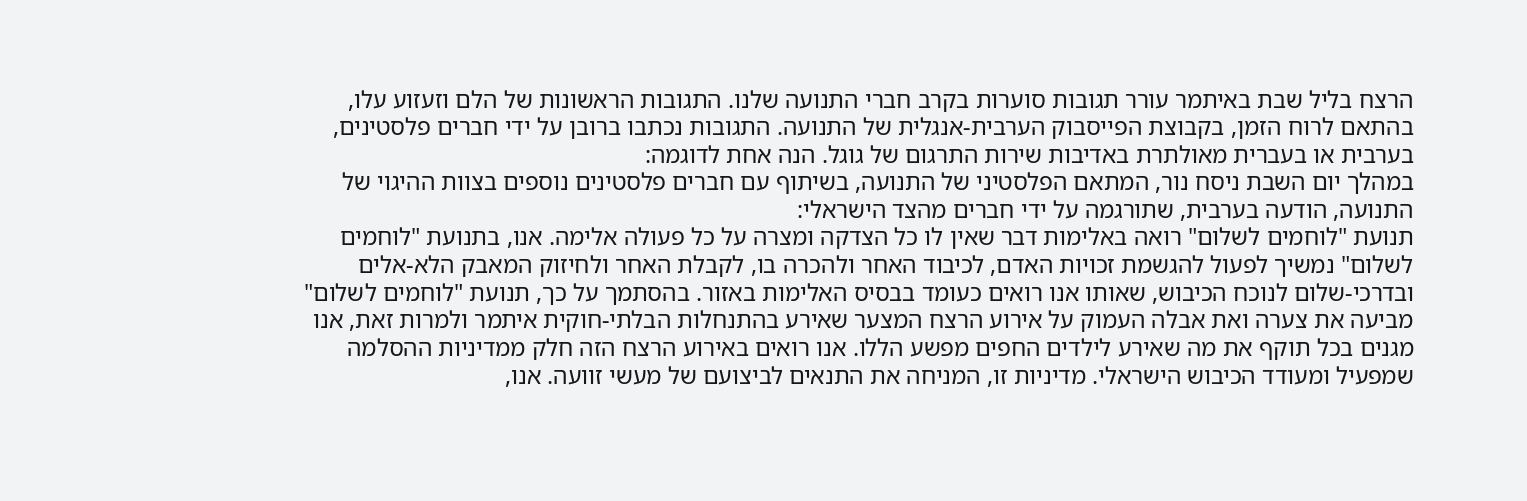הרצח בליל שבת באיתמר עורר תגובות סוערות בקרב חברי התנועה שלנו. התגובות הראשונות של הלם וזעזוע עלו, בהתאם לרוח הזמן, בקבוצת הפייסבוק הערבית-אנגלית של התנועה. התגובות נכתבו ברובן על ידי חברים פלסטינים, בערבית או בעברית מאולתרת באדיבות שירות התרגום של גוגל. הנה אחת לדוגמה:
במהלך יום השבת ניסח נור, המתאם הפלסטיני של התנועה, בשיתוף עם חברים פלסטינים נוספים בצוות ההיגוי של התנועה, הודעה בערבית, שתורגמה על ידי חברים מהצד הישראלי:
תנועת "לוחמים לשלום" רואה באלימות דבר שאין לו כל הצדקה ומצרה על כל פעולה אלימה. אנו, בתנועת "לוחמים לשלום" נמשיך לפעול להגשמת זכויות האדם, לכיבוד האחר ולהכרה בו, לקבלת האחר ולחיזוק המאבק הלא-אלים ובדרכי-שלום לנוכח הכיבוש, שאותו אנו רואים כעומד בבסיס האלימות באזור. בהסתמך על כך, תנועת "לוחמים לשלום" מביעה את צערה ואת אבלה העמוק על אירוע הרצח המצער שאירע בהתנחלות הבלתי-חוקית איתמר ולמרות זאת, אנו מגנים בכל תוקף את מה שאירע לילדים החפים מפשע הללו. אנו רואים באירוע הרצח הזה חלק ממדיניות ההסלמה שמפעיל ומעודד הכיבוש הישראלי. מדיניות זו, המניחה את התנאים לביצועם של מעשי זוועה. אנו,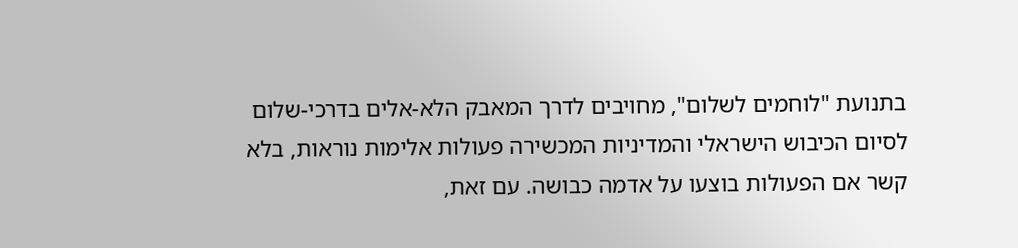בתנועת "לוחמים לשלום", מחויבים לדרך המאבק הלא-אלים בדרכי-שלום לסיום הכיבוש הישראלי והמדיניות המכשירה פעולות אלימות נוראות, בלא קשר אם הפעולות בוצעו על אדמה כבושה. עם זאת,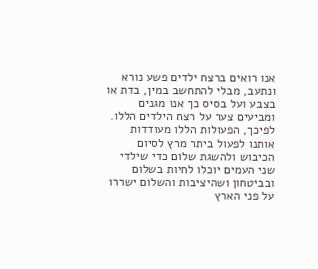אנו רואים ברצח ילדים פשע נורא ונתעב, מבלי להתחשב במין, בדת או בצבע ועל בסיס כך אנו מגנים ומביעים צער על רצח הילדים הללו. לפיכך, הפעולות הללו מעודדות אותנו לפעול ביתר מרץ לסיום הכיבוש ולהשגת שלום כדי שילדי שני העמים יוכלו לחיות בשלום ובביטחון ושהיציבות והשלום ישררו על פני הארץ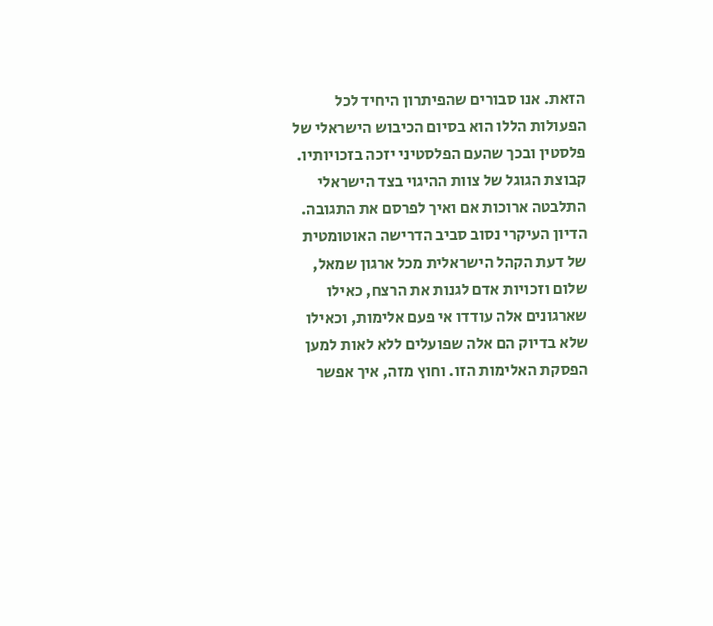הזאת. אנו סבורים שהפיתרון היחיד לכל הפעולות הללו הוא בסיום הכיבוש הישראלי של פלסטין ובכך שהעם הפלסטיני יזכה בזכויותיו. קבוצת הגוגל של צוות ההיגוי בצד הישראלי התלבטה ארוכות אם ואיך לפרסם את התגובה. הדיון העיקרי נסוב סביב הדרישה האוטומטית של דעת הקהל הישראלית מכל ארגון שמאל, שלום וזכויות אדם לגנות את הרצח, כאילו שארגונים אלה עודדו אי פעם אלימות, וכאילו שלא בדיוק הם אלה שפועלים ללא לאות למען הפסקת האלימות הזו. וחוץ מזה, איך אפשר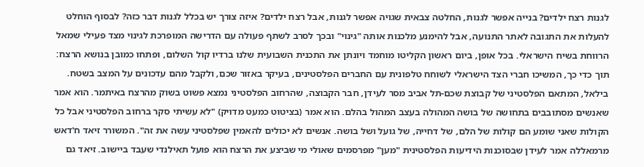לגנות רצח ילדים? בנייה אפשר לגנות, החלטה צבאית שגויה אפשר לגנות, אבל רצח ילדים? איזה צורך יש בכלל לגנות דבר כזה? לבסוף הוחלט להעלות את התגובה לאתר התנועה, אבל להימנע מלכנות אותה "גינוי" ובכך לסרב לשתף פעולה עם הדרישה המופרכת לגינוי מצד פעילי שמאל הרווחת בשיח הישראלי. בכל אופן, ביום ראשון הקליטו מוחמד ויונתן את התכנית השבועית שלנו ברדיו קול השלום, ופתחו כמובן בנושא הרצח: תוך כדי כך, המשיכו חברי הצד הישראלי לשוחח טלפונית עם החברים הפלסטינים, בעיקר באזור שכם, ולקבל מהם עדכונים על המצב בשטח. בילאל, המתאם הפלסטיני של קבוצת שכם-תל אביב מסר לעידן, חבר הקבוצה, שהרחוב הפלסטיני נמצא פשוט בשוק מהרצח באיתמר. הוא אמר שאנשים מסתובבים בתחושה של בושה המהולה בעצב המהול בהלם. הוא אמר (בציטוט כמעט מדויק) "לא עשיתי סקר ברחוב הפלסטיני אבל כל הקולות שאני שומע הם קולות של הלם, של דחייה, של גועל ושל בושה. אנשים לא יכולים להאמין שפלסטיני עשה את זה". המשורר זיאד ח'דאש מרמאללה אמר לעידן שבסוכנות הידיעות הפלסטינית "מען" מפרסמים שאולי מי שביצע את הרצח הוא פועל תאילנדי שעבד ביישוב. זיאד גם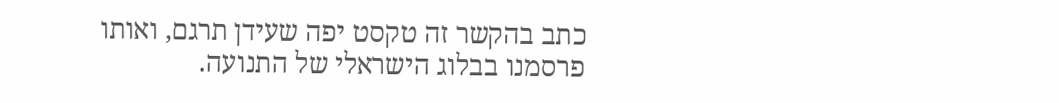כתב בהקשר זה טקסט יפה שעידן תרגם, ואותו פרסמנו בבלוג הישראלי של התנועה.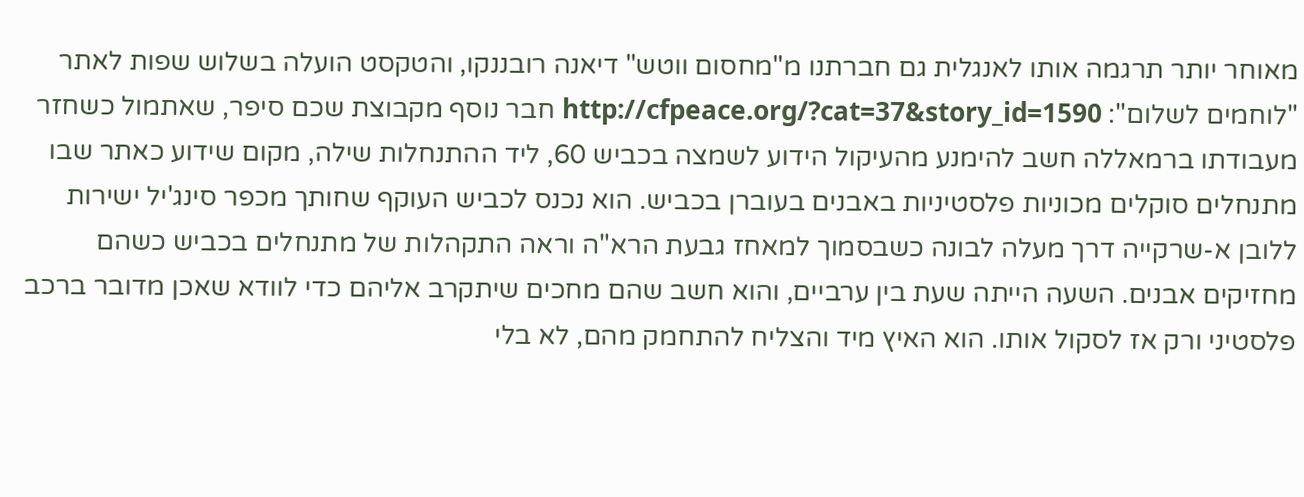מאוחר יותר תרגמה אותו לאנגלית גם חברתנו מ"מחסום ווטש" דיאנה רובננקו, והטקסט הועלה בשלוש שפות לאתר "לוחמים לשלום": http://cfpeace.org/?cat=37&story_id=1590 חבר נוסף מקבוצת שכם סיפר, שאתמול כשחזר מעבודתו ברמאללה חשב להימנע מהעיקול הידוע לשמצה בכביש 60, ליד ההתנחלות שילה, מקום שידוע כאתר שבו מתנחלים סוקלים מכוניות פלסטיניות באבנים בעוברן בכביש. הוא נכנס לכביש העוקף שחותך מכפר סינג'יל ישירות ללובן א-שרקייה דרך מעלה לבונה כשבסמוך למאחז גבעת הרא"ה וראה התקהלות של מתנחלים בכביש כשהם מחזיקים אבנים. השעה הייתה שעת בין ערביים, והוא חשב שהם מחכים שיתקרב אליהם כדי לוודא שאכן מדובר ברכב פלסטיני ורק אז לסקול אותו. הוא האיץ מיד והצליח להתחמק מהם, לא בלי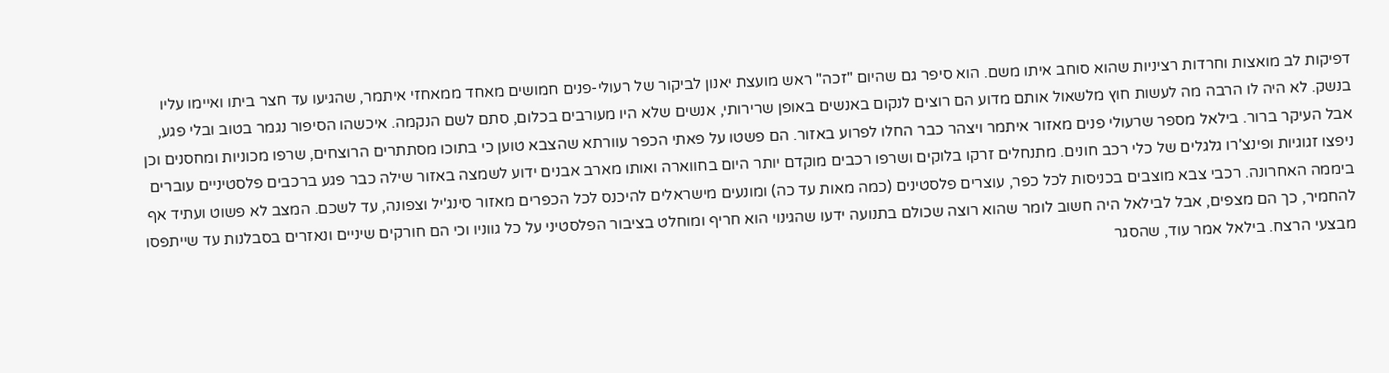דפיקות לב מואצות וחרדות רציניות שהוא סוחב איתו משם. הוא סיפר גם שהיום "זכה" ראש מועצת יאנון לביקור של רעולי-פנים חמושים מאחד ממאחזי איתמר, שהגיעו עד חצר ביתו ואיימו עליו בנשק. לא היה לו הרבה מה לעשות חוץ מלשאול אותם מדוע הם רוצים לנקום באנשים באופן שרירותי, אנשים שלא היו מעורבים בכלום, סתם לשם הנקמה. איכשהו הסיפור נגמר בטוב ובלי פגע, אבל העיקר ברור. בילאל מספר שרעולי פנים מאזור איתמר ויצהר כבר החלו לפרוע באזור. הם פשטו על פאתי הכפר עוורתא שהצבא טוען כי בתוכו מסתתרים הרוצחים, שרפו מכוניות ומחסנים וכן ניפצו זגוגיות ופינצ'רו גלגלים של כלי רכב חונים. מתנחלים זרקו בלוקים ושרפו רכבים מוקדם יותר היום בחווארה ואותו מארב אבנים ידוע לשמצה באזור שילה כבר פגע ברכבים פלסטיניים עוברים ביממה האחרונה. רכבי צבא מוצבים בכניסות לכל כפר, עוצרים פלסטינים (כמה מאות עד כה) ומונעים מישראלים להיכנס לכל הכפרים מאזור סינג'יל וצפונה, עד לשכם. המצב לא פשוט ועתיד אף להחמיר, כך הם מצפים, אבל לבילאל היה חשוב לומר שהוא רוצה שכולם בתנועה ידעו שהגינוי הוא חריף ומוחלט בציבור הפלסטיני על כל גווניו וכי הם חורקים שיניים ונאזרים בסבלנות עד שייתפסו מבצעי הרצח. בילאל אמר עוד, שהסגר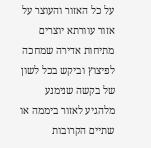על כל האזור והעוצר על אזור עוורתא יוצרים מתיחות אדירה שמחכה לפיצוץ וביקש בכל לשון של בקשה שנימנע מלהגיע לאזור ביממה או שתיים הקרובות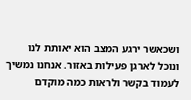ושכאשר ירגע המצב הוא יאותת לנו ונוכל לארגן פעילות באזור. אנחנו נמשיך לעמוד בקשר ולראות כמה מוקדם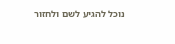נוכל להגיע לשם ולחזור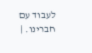לעבוד עם חברינו. |